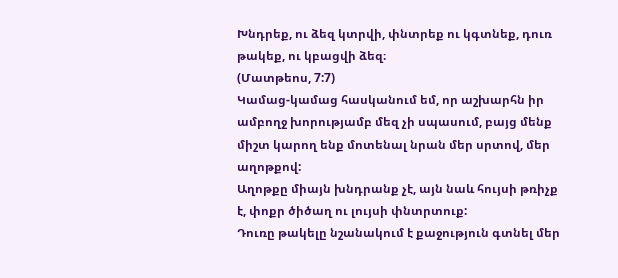Խնդրեք, ու ձեզ կտրվի, փնտրեք ու կգտնեք, դուռ թակեք, ու կբացվի ձեզ։
(Մատթեոս, 7:7)
Կամաց-կամաց հասկանում եմ, որ աշխարհն իր ամբողջ խորությամբ մեզ չի սպասում, բայց մենք միշտ կարող ենք մոտենալ նրան մեր սրտով, մեր աղոթքով:
Աղոթքը միայն խնդրանք չէ, այն նաև հույսի թռիչք է, փոքր ծիծաղ ու լույսի փնտրտուք:
Դուռը թակելը նշանակում է քաջություն գտնել մեր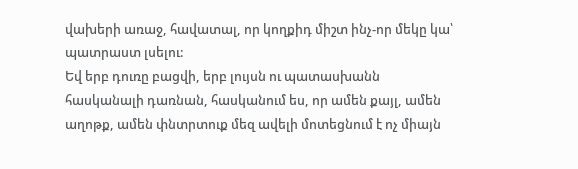վախերի առաջ, հավատալ, որ կողքիդ միշտ ինչ-որ մեկը կա՝ պատրաստ լսելու:
Եվ երբ դուռը բացվի, երբ լույսն ու պատասխանն հասկանալի դառնան, հասկանում ես, որ ամեն քայլ, ամեն աղոթք, ամեն փնտրտուք մեզ ավելի մոտեցնում է ոչ միայն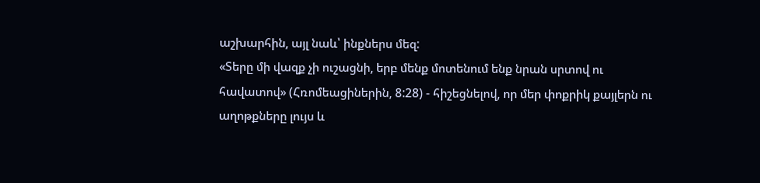աշխարհին, այլ նաև՝ ինքներս մեզ:
«Տերը մի վազք չի ուշացնի, երբ մենք մոտենում ենք նրան սրտով ու հավատով» (Հռոմեացիներին, 8:28) - հիշեցնելով, որ մեր փոքրիկ քայլերն ու աղոթքները լույս և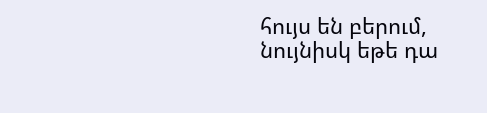հույս են բերում, նույնիսկ եթե դա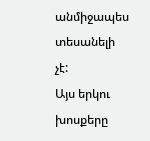անմիջապես տեսանելի չէ:
Այս երկու խոսքերը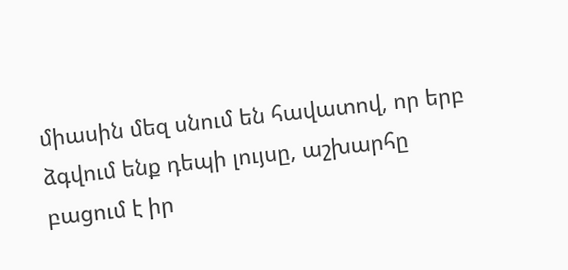միասին մեզ սնում են հավատով, որ երբ ձգվում ենք դեպի լույսը, աշխարհը բացում է իր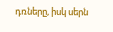դռները, իսկ սերն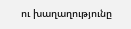ու խաղաղությունը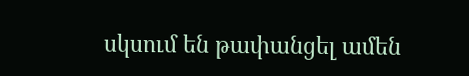սկսում են թափանցել ամեն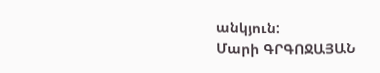անկյուն:
Մարի ԳՐԳՈՋԱՅԱՆ